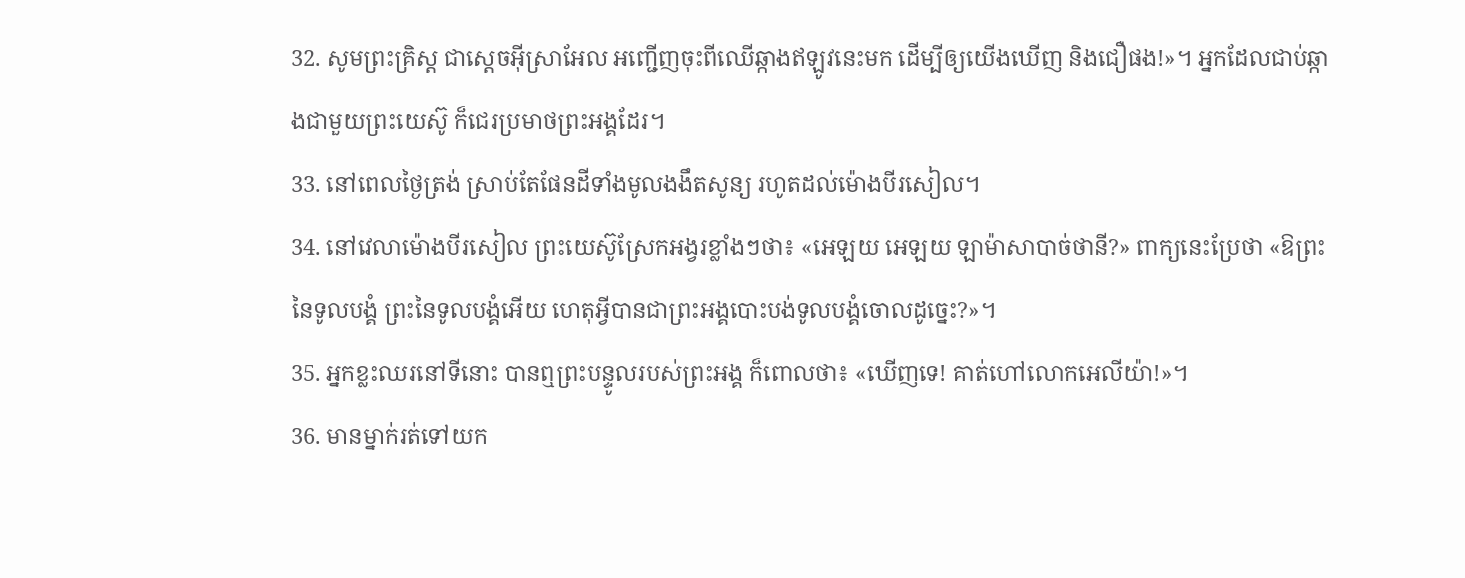32. សូមព្រះគ្រិស្ដ ជាស្ដេចអ៊ីស្រាអែល អញ្ជើញចុះពីឈើឆ្កាងឥឡូវនេះមក ដើម្បីឲ្យយើងឃើញ និងជឿផង!»។ អ្នកដែលជាប់ឆ្កាងជាមួយព្រះយេស៊ូ ក៏ជេរប្រមាថព្រះអង្គដែរ។
33. នៅពេលថ្ងៃត្រង់ ស្រាប់តែផែនដីទាំងមូលងងឹតសូន្យ រហូតដល់ម៉ោងបីរសៀល។
34. នៅវេលាម៉ោងបីរសៀល ព្រះយេស៊ូស្រែកអង្វរខ្លាំងៗថា៖ «អេឡយ អេឡយ ឡាម៉ាសាបាច់ថានី?» ពាក្យនេះប្រែថា «ឱព្រះនៃទូលបង្គំ ព្រះនៃទូលបង្គំអើយ ហេតុអ្វីបានជាព្រះអង្គបោះបង់ទូលបង្គំចោលដូច្នេះ?»។
35. អ្នកខ្លះឈរនៅទីនោះ បានឮព្រះបន្ទូលរបស់ព្រះអង្គ ក៏ពោលថា៖ «ឃើញទេ! គាត់ហៅលោកអេលីយ៉ា!»។
36. មានម្នាក់រត់ទៅយក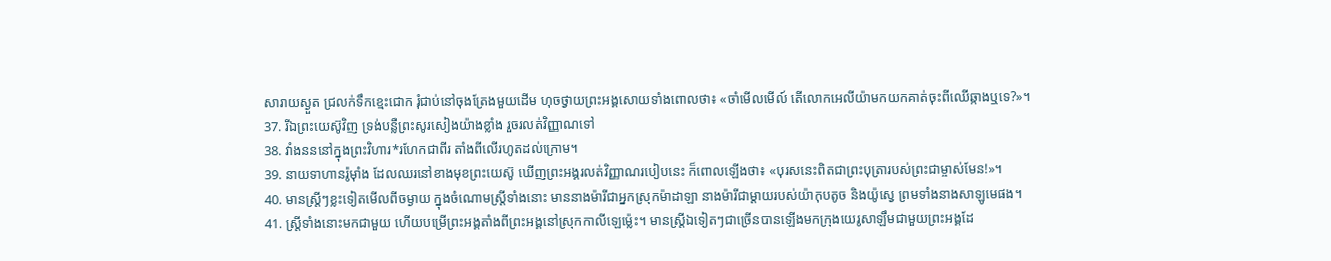សារាយស្ងួត ជ្រលក់ទឹកខ្មេះជោក រុំជាប់នៅចុងត្រែងមួយដើម ហុចថ្វាយព្រះអង្គសោយទាំងពោលថា៖ «ចាំមើលមើល៍ តើលោកអេលីយ៉ាមកយកគាត់ចុះពីឈើឆ្កាងឬទេ?»។
37. រីឯព្រះយេស៊ូវិញ ទ្រង់បន្លឺព្រះសូរសៀងយ៉ាងខ្លាំង រួចរលត់វិញ្ញាណទៅ
38. វាំងនននៅក្នុងព្រះវិហារ*រហែកជាពីរ តាំងពីលើរហូតដល់ក្រោម។
39. នាយទាហានរ៉ូម៉ាំង ដែលឈរនៅខាងមុខព្រះយេស៊ូ ឃើញព្រះអង្គរលត់វិញ្ញាណរបៀបនេះ ក៏ពោលឡើងថា៖ «បុរសនេះពិតជាព្រះបុត្រារបស់ព្រះជាម្ចាស់មែន!»។
40. មានស្ត្រីៗខ្លះទៀតមើលពីចម្ងាយ ក្នុងចំណោមស្ត្រីទាំងនោះ មាននាងម៉ារីជាអ្នកស្រុកម៉ាដាឡា នាងម៉ារីជាម្ដាយរបស់យ៉ាកុបតូច និងយ៉ូស្វេ ព្រមទាំងនាងសាឡូមេផង។
41. ស្ត្រីទាំងនោះមកជាមួយ ហើយបម្រើព្រះអង្គតាំងពីព្រះអង្គនៅស្រុកកាលីឡេម៉្លេះ។ មានស្ត្រីឯទៀតៗជាច្រើនបានឡើងមកក្រុងយេរូសាឡឹមជាមួយព្រះអង្គដែ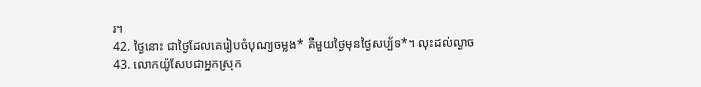រ។
42. ថ្ងៃនោះ ជាថ្ងៃដែលគេរៀបចំបុណ្យចម្លង* គឺមួយថ្ងៃមុនថ្ងៃសប្ប័ទ*។ លុះដល់ល្ងាច
43. លោកយ៉ូសែបជាអ្នកស្រុក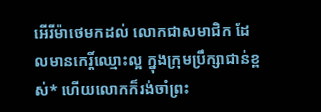អើរីម៉ាថេមកដល់ លោកជាសមាជិក ដែលមានកេរ្តិ៍ឈ្មោះល្អ ក្នុងក្រុមប្រឹក្សាជាន់ខ្ពស់* ហើយលោកក៏រង់ចាំព្រះ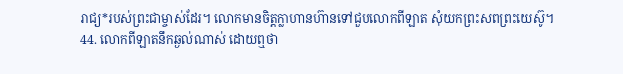រាជ្យ*របស់ព្រះជាម្ចាស់ដែរ។ លោកមានចិត្តក្លាហានហ៊ានទៅជួបលោកពីឡាត សុំយកព្រះសពព្រះយេស៊ូ។
44. លោកពីឡាតនឹកឆ្ងល់ណាស់ ដោយឮថា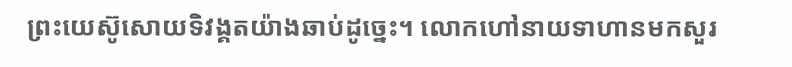ព្រះយេស៊ូសោយទិវង្គតយ៉ាងឆាប់ដូច្នេះ។ លោកហៅនាយទាហានមកសួរ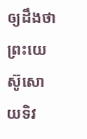ឲ្យដឹងថា ព្រះយេស៊ូសោយទិវ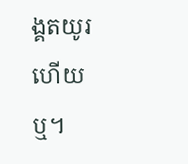ង្គតយូរហើយឬ។